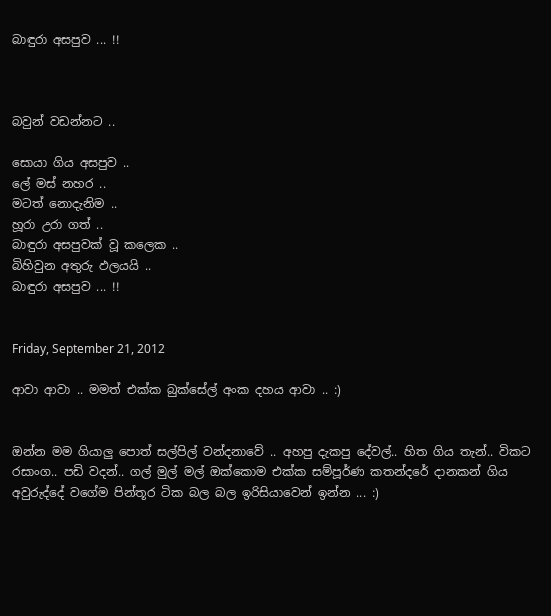බාඳුරා අසපුව ... !!



බවුන් වඩන්නට ..

සොයා ගිය අසපුව ..
ලේ මස් නහර ..
මටත් නොදැනිම ..
හූරා උරා ගත් ..
බාඳුරා අසපුවක් වූ කලෙක ..
බිහිවුන අතුරු ඵලයයි ..
බාඳුරා අසපුව ... !!


Friday, September 21, 2012

ආවා ආවා .. මමත් එක්ක බුක්සේල් අංක දහය ආවා .. :)


ඔන්න මම ගියාලු පොත් සල්පිල් වන්දනාවේ .. අහපු දැකපු දේවල්.. හිත ගිය තැන්.. විකට රසාංග.. පඩි වදන්.. ගල් මුල් මල් ඔක්කොම එක්ක සම්පූර්ණ කතන්දරේ දානකන් ගිය අවුරුද්දේ වගේම පින්තූර ටික බල බල ඉරිසියාවෙන් ඉන්න ... :)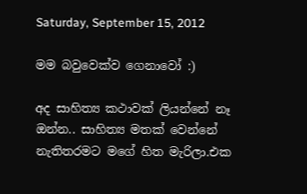Saturday, September 15, 2012

මම බවුවෙක්ව ගෙනාවෝ :)

අද සාහිත්‍ය කථාවක් ලියන්නේ නෑ ඔන්න.. සාහිත්‍ය මතක් වෙන්නේ නැතිතරමට මගේ හිත මැරිලා.එක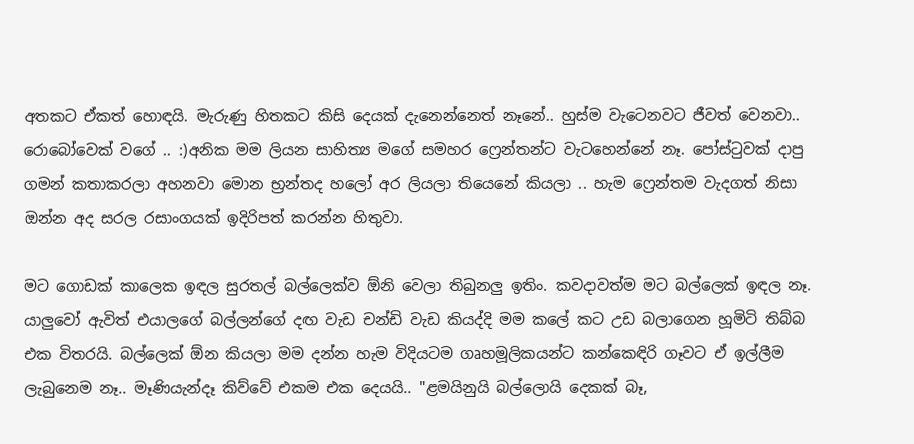අතකට ඒකත් හොඳයි. මැරුණු හිතකට කිසි දෙයක් දැනෙන්නෙත් නෑනේ.. හුස්ම වැටෙනවට ජීවත් වෙනවා.. රොබෝවෙක් වගේ .. :)අනික මම ලියන සාහිත්‍ය මගේ සමහර ෆ්‍රෙන්තන්ට වැටහෙන්නේ නෑ. පෝස්ටුවක් දාපු ගමන් කතාකරලා අහනවා මොන භ්‍රන්තද හලෝ අර ලියලා තියෙනේ කියලා .. හැම ෆ්‍රෙන්තම වැදගත් නිසා ඔන්න අද සරල රසාංගයක් ඉදිරිපත් කරන්න හිතුවා.

මට ගොඩක් කාලෙක ඉඳල සුරතල් බල්ලෙක්ව ඕනි වෙලා තිබුනලු ඉතිං. කවදාවත්ම මට බල්ලෙක් ඉඳල නෑ. යාලුවෝ ඇවිත් එයාලගේ බල්ලන්ගේ දඟ වැඩ චන්ඩි වැඩ කියද්දි මම කලේ කට උඩ බලාගෙන හූමිටි තිබ්බ එක විතරයි. බල්ලෙක් ඕන කියලා මම දන්න හැම විදියටම ගෘහමූලිකයන්ට කන්කෙඳිරි ගෑවට ඒ ඉල්ලීම ලැබුනෙම නෑ.. මෑණියැන්දෑ කිව්වේ එකම එක දෙයයි.. "ළමයිනුයි බල්ලොයි දෙකක් බෑ,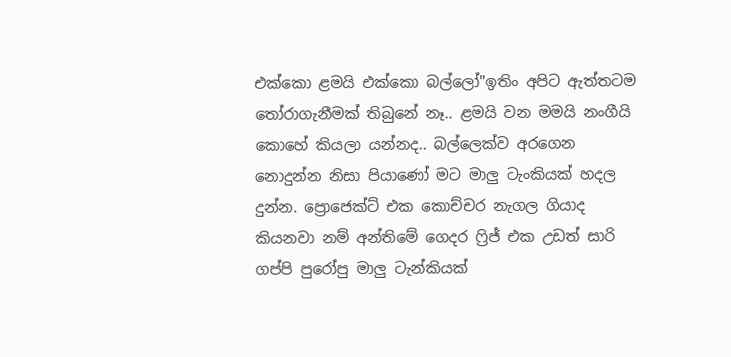එක්කො ළමයි එක්කො බල්ලෝ"ඉතිං අපිට ඇත්තටම තෝරාගැනීමක් තිබුනේ නෑ.. ළමයි වන මමයි නංගීයි කොහේ කියලා යන්නද.. බල්ලෙක්ව අරගෙන නොදුන්න නිසා පියාණෝ මට මාලු ටැංකියක් හදල දුන්න. ප්‍රොජෙක්ට් එක කොච්චර නැගල ගියාද කියනවා නම් අන්තිමේ ගෙදර ෆ්‍රිජ් එක උඩත් සාරි ගප්පි පුරෝපු මාලු ටැන්කියක්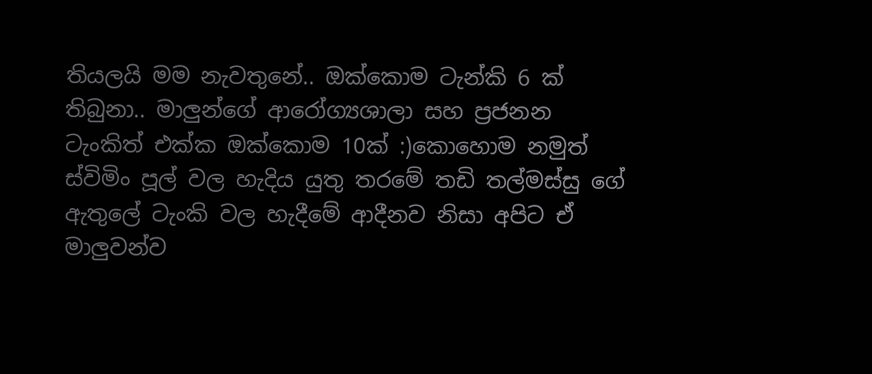තියලයි මම නැවතුනේ.. ඔක්කොම ටැන්කි 6 ක් තිබුනා.. මාලුන්ගේ ආරෝග්‍යශාලා සහ ප්‍රජනන ටැංකිත් එක්ක ඔක්කොම 10ක් :)කොහොම නමුත් ස්විමිං පූල් වල හැදිය යුතු තරමේ තඩි තල්මස්සු ගේ ඇතුලේ ටැංකි වල හැදීමේ ආදීනව නිසා අපිට ඒ මාලුවන්ව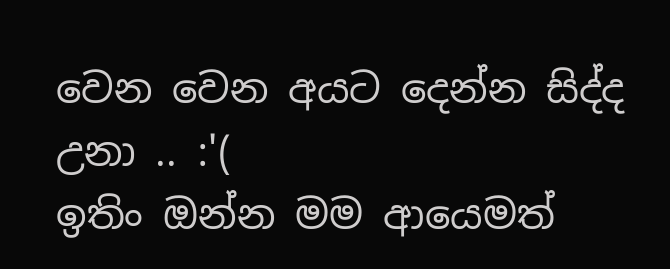වෙන වෙන අයට දෙන්න සිද්ද උනා .. :'(
ඉතිං ඔන්න මම ආයෙමත්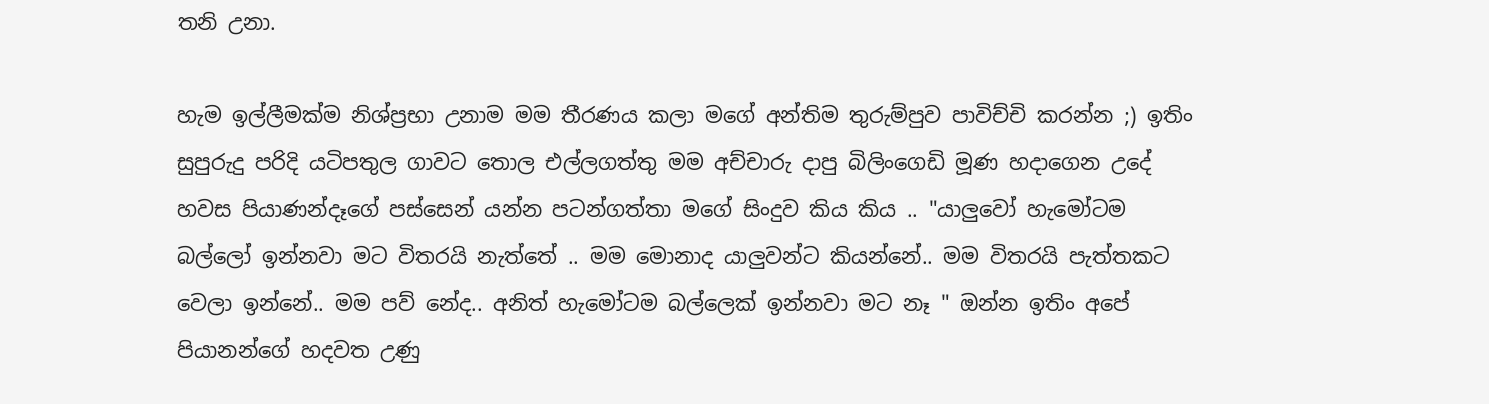තනි උනා.

හැම ඉල්ලීමක්ම නිශ්ප්‍රභා උනාම මම තීරණය කලා මගේ අන්තිම තුරුම්පුව පාවිච්චි කරන්න ;) ඉතිං සුපුරුදු පරිදි යටිපතුල ගාවට තොල එල්ලගත්තු මම අච්චාරු දාපු බිලිංගෙඩි මූණ හදාගෙන උදේ හවස පියාණන්දෑගේ පස්සෙන් යන්න පටන්ගත්තා මගේ සිංදුව කිය කිය .. "යාලුවෝ හැමෝටම බල්ලෝ ඉන්නවා මට විතරයි නැත්තේ .. මම මොනාද යාලුවන්ට කියන්නේ.. මම විතරයි පැත්තකට වෙලා ඉන්නේ.. මම පව් නේද.. අනිත් හැමෝටම බල්ලෙක් ඉන්නවා මට නෑ " ඔන්න ඉතිං අපේ පියානන්ගේ හදවත උණු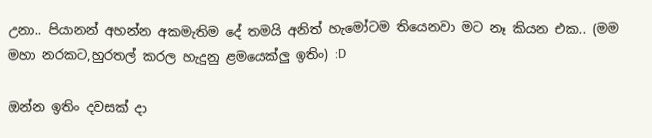උනා.. පියානන් අහන්න අකමැතිම දේ තමයි අනිත් හැමෝටම තියෙනවා මට නෑ කියන එක.. (මම මහා නරකට,හුරතල් කරල හැදුනු ළමයෙක්ලු ඉතිං) :D

ඔන්න ඉතිං දවසක් දා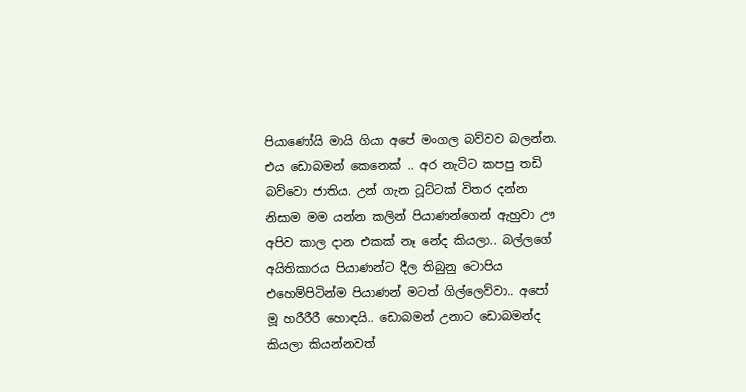පියාණෝයි මායි ගියා අපේ මංගල බව්වව බලන්න. එය ඩොබමන් කෙනෙක් .. අර නැට්ට කපපු තඩි බව්වො ජාතිය. උන් ගැන ටූට්ටක් විතර දන්න නිසාම මම යන්න කලින් පි‍යාණන්ගෙන් ඇහුවා ඌ අපිව කාල දාන එකක් නෑ නේද කියලා.. බල්ලගේ අයිතිකාරය පියාණන්ට දීල තිබුනු ටොපිය එහෙම්පිටින්ම පියාණන් මටත් ගිල්ලෙව්වා.. අපෝ මූ හරීරීරී හොඳයි.. ඩොබමන් උනාට ඩොබමන්ද කියලා කියන්නවත්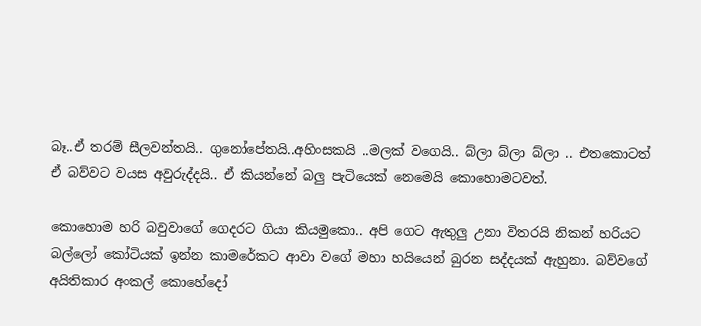බෑ..ඒ තරම් සීලවන්තයි.. ගුනෝපේතයි..අහිංසකයි ..මලක් වගෙයි.. බ්ලා බ්ලා බ්ලා .. එතකොටත් ඒ බව්වට වයස අවුරුද්දයි.. ඒ කියන්නේ බලු පැටියෙක් නෙමෙයි කොහොමටවත්.

කොහොම හරි බවුවාගේ ගෙදරට ගියා කියමුකො.. අපි ගෙට ඇතුලු උනා විතරයි නිකන් හරියට බල්ලෝ කෝටියක් ඉන්න කාමරේකට ආවා වගේ මහා හයියෙන් බුරන සද්දයක් ඇහුනා. බව්වගේ අයිතිකාර අංකල් කොහේදෝ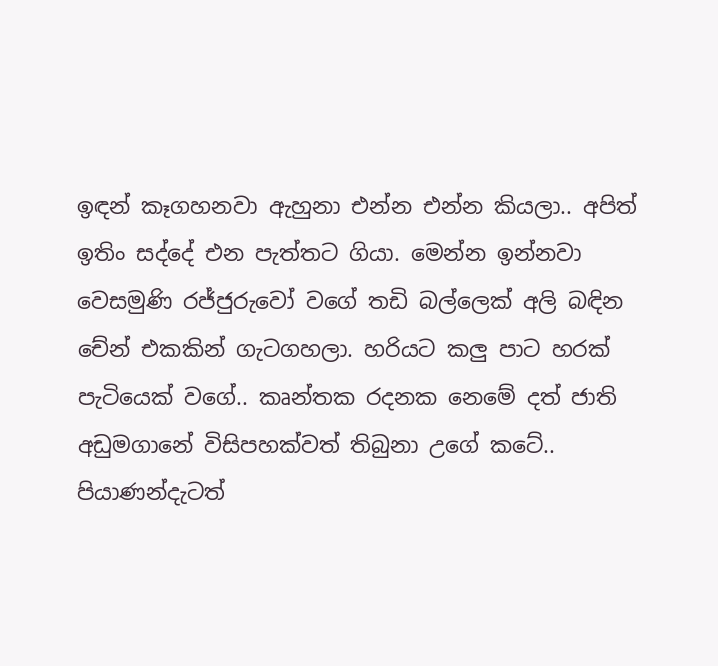ඉඳන් කෑගහනවා ඇහුනා එන්න එන්න කියලා.. අපිත් ඉතිං සද්දේ එන පැත්තට ගියා. මෙන්න ඉන්නවා වෙසමුණි රජ්ජුරුවෝ වගේ තඩි බල්ලෙක් අලි බඳින චේන් එකකින් ගැටගහලා. හරියට කලු පාට හරක් පැටියෙක් වගේ.. කෘන්තක රදනක නෙමේ දත් ජාති අඩුමගානේ විසිපහක්වත් තිබුනා උගේ කටේ.. පියාණන්දැටත්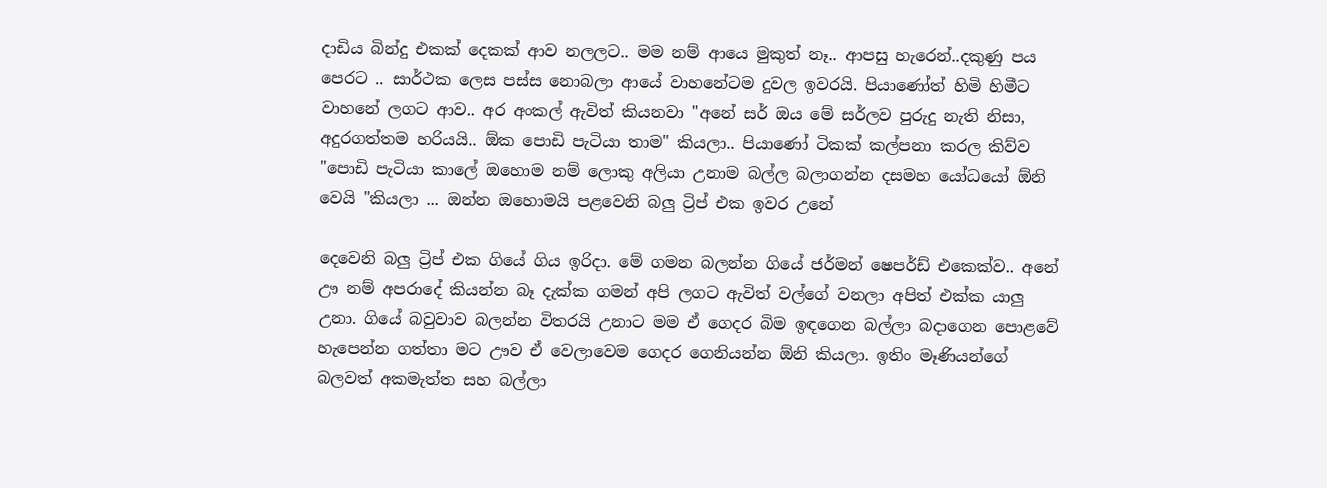දාඩිය බින්දු එකක් දෙකක් ආව නලලට.. මම නම් ආයෙ මුකුත් නෑ.. ආපසු හැරෙන්..දකුණු පය පෙරට .. සාර්ථක ලෙස පස්ස නොබලා ආයේ වාහනේටම දුවල ඉවරයි. පියාණෝත් හිමි හිමීට වාහනේ ලගට ආව.. අර අංකල් ඇවිත් කියනවා "අනේ සර් ඔය මේ සර්ලව පුරුදු නැති නිසා, අදුරගත්තම හරියයි.. ඕක පොඩි පැටියා තාම" කියලා.. පියාණෝ ටිකක් කල්පනා කරල කිව්ව "පොඩි පැටියා කාලේ ඔහොම නම් ලොකු අලියා උනාම බල්ල බලාගන්න දසමහ යෝධයෝ ඕනි වෙයි "කියලා ... ඔන්න ඔහොමයි පළවෙනි බලු ට්‍රිප් එක ඉවර උනේ

දෙවෙනි බලු ට්‍රිප් එක ගියේ ගිය ඉරිදා. මේ ගමන බලන්න ගියේ ජර්මන් ෂෙපර්ඩ් එකෙක්ව.. අනේ ඌ නම් අපරාදේ කියන්න බෑ දැක්ක ගමන් අපි ලගට ඇවිත් වල්ගේ වනලා අපිත් එක්ක යාලු උනා. ගියේ බවුවාව බලන්න විතරයි උනාට මම ඒ ගෙදර බිම ඉඳගෙන බල්ලා බදාගෙන පොළවේ හැපෙන්න ගත්තා මට ඌව ඒ වෙලාවෙම ගෙදර ගෙනියන්න ඕනි කියලා. ඉතිං මෑණියන්ගේ බලවත් අකමැත්ත සහ බල්ලා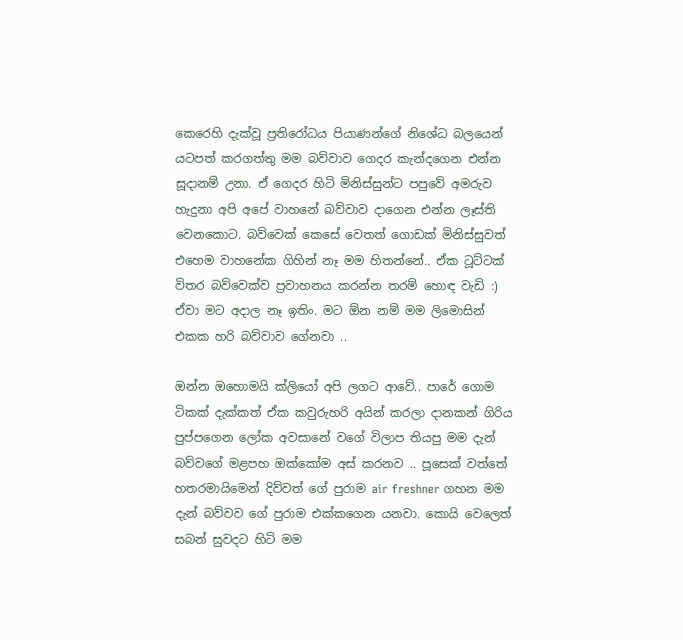කෙරෙහි දැක්වූ ප්‍රතිරෝධය පියාණන්ගේ නිශේධ බලයෙන් යටපත් කරගත්තු මම බව්වාව ගෙදර කැන්දගෙන එන්න සූදානම් උනා. ඒ ගෙදර හිටි මිනිස්සුන්ට පපුවේ අමරුව හැදුනා අපි අපේ වාහනේ බව්වාව දාගෙන එන්න ලෑස්ති වෙනකොට. බව්වෙක් කෙසේ වෙතත් ගොඩක් මිනිස්සුවත් එහෙම වාහනේක ගිහින් නෑ මම හිතන්නේ.. ඒක ටූට්ටක් විතර බව්වෙක්ව ප්‍රවාහනය කරන්න තරම් හොඳ වැඩි :) ඒවා මට අදාල නෑ ඉතිං. මට ඕන නම් මම ලිමොසින් එකක හරි බව්වාව ගේනවා ..

ඔන්න ඔහොමයි ක්ලියෝ අපි ලගට ආවේ.. පාරේ ගොම ටිකක් දැක්කත් ඒක කවුරුහරි අයින් කරලා දානකන් ගිරිය පුප්පගෙන ලෝක අවසානේ වගේ විලාප තියපු මම දැන් බව්වගේ මළපහ ඔක්කෝම අස් කරනව .. පූසෙක් වත්තේ හතරමායිමෙන් දිව්වත් ගේ පුරාම air freshner ගහන මම දැන් බව්වව ගේ පුරාම එක්කගෙන යනවා. කොයි වෙලෙත් සබන් සුවදට හිටි මම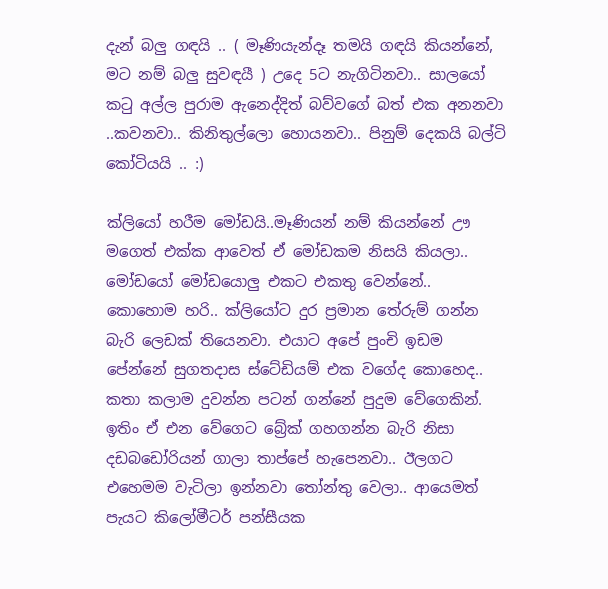දැන් බලු ගඳයි .. ( මෑණියැන්දෑ තමයි ගඳයි කියන්නේ, මට නම් බලු සුවඳයී ) උදෙ 5ට නැගිටිනවා.. සාලයෝ කටු අල්ල පුරාම ඇනෙද්දිත් බව්වගේ බත් එක අනනවා ..කවනවා.. කිනිතුල්ලො හොයනවා.. පිනුම් දෙකයි බල්ටි කෝටියයි .. :)

ක්ලියෝ හරීම මෝඩයි..මෑණියන් නම් කියන්නේ ඌ මගෙත් එක්ක ආවෙත් ඒ මෝඩකම නිසයි කියලා.. මෝඩයෝ මෝඩයොලු එකට එකතු වෙන්නේ.. කොහොම හරි.. ක්ලියෝට දුර ප්‍රමාන තේරුම් ගන්න බැරි ලෙඩක් තියෙනවා. එයාට අපේ පුංචි ඉඩම පේන්නේ සුගතදාස ස්ටේඩියම් එක වගේද කොහෙද.. කතා කලාම දුවන්න පටන් ගන්නේ පුදුම වේගෙකින්. ඉතිං ඒ එන වේගෙට බ්‍රේක් ගහගන්න බැරි නිසා දඩබඩෝරියන් ගාලා තාප්පේ හැපෙනවා.. ඊලගට එහෙමම වැටිලා ඉන්නවා තෝන්තු වෙලා.. ආයෙමත් පැයට කිලෝමීටර් පන්සීයක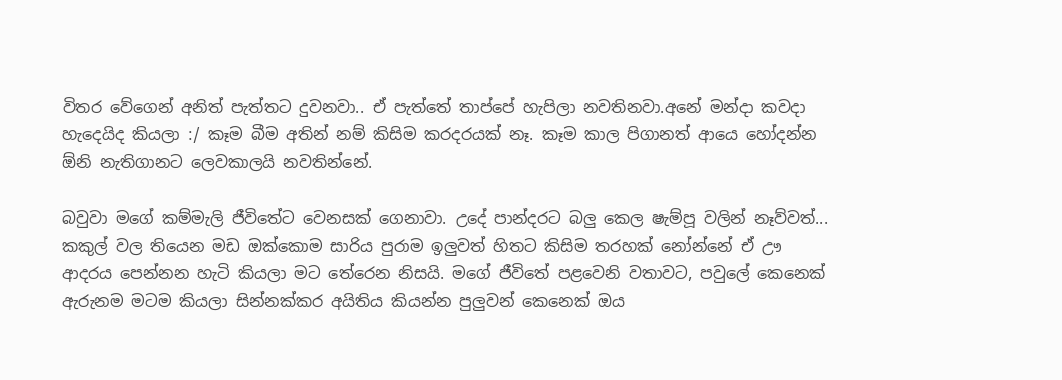විතර වේගෙන් අනිත් පැත්තට දුවනවා.. ඒ පැත්තේ තාප්පේ හැපිලා නවතිනවා.අනේ මන්දා කවදා හැදෙයිද කියලා :/ කෑම බීම අතින් නම් කිසිම කරදරයක් නෑ. කෑම කාල පිගානත් ආයෙ හෝදන්න ඕනි නැතිගානට ලෙවකාලයි නවතින්නේ.

බවුවා මගේ කම්මැලි ජීවිතේට වෙනසක් ගෙනාවා. උදේ පාන්දරට බලු කෙල ෂැම්පූ වලින් නෑව්වත්... කකුල් වල තියෙන මඩ ඔක්කොම සාරිය පුරාම ඉලුවත් හිතට කිසිම තරහක් නෝන්නේ ඒ ඌ ආදරය පෙන්නන හැටි කියලා මට තේරෙන නිසයි. මගේ ජීවිතේ පළවෙනි වතාවට, පවුලේ කෙනෙක් ඇරුනම මටම කියලා සින්නක්කර අයිතිය කියන්න පුලුවන් කෙනෙක් ඔය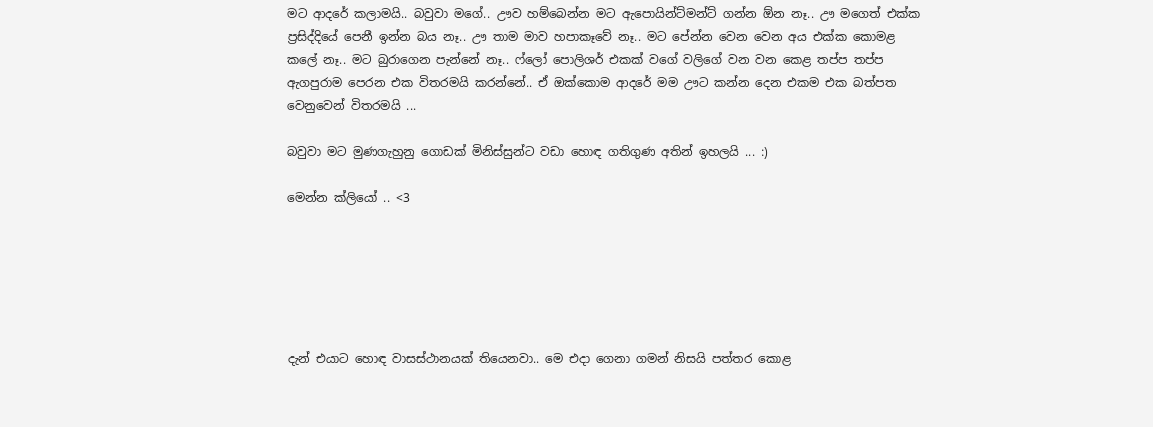මට ආදරේ කලාමයි.. බවුවා මගේ.. ඌව හම්බෙන්න මට ඇපොයින්ට්මන්ට් ගන්න ඕන නෑ.. ඌ මගෙත් එක්ක ප්‍රසිද්දියේ පෙනී ඉන්න බය නෑ.. ඌ තාම මාව හපාකෑවේ නෑ.. මට පේන්න වෙන වෙන අය එක්ක කොමළ කලේ නෑ.. මට බුරාගෙන පැන්නේ නෑ.. ෆ්ලෝ පොලිශර් එකක් වගේ වලිගේ වන වන කෙළ තප්ප තප්ප ඇගපුරාම පෙරන එක විතරමයි කරන්නේ.. ඒ ඔක්කොම ආදරේ මම ඌට කන්න දෙන එකම එක බත්පත වෙනුවෙන් විතරමයි ...

බවුවා මට මුණගැහුනු ගොඩක් මිනිස්සුන්ට වඩා හොඳ ගතිගුණ අතින් ඉහලයි ... :)

මෙන්න ක්ලියෝ .. <3






දැන් එයාට හොඳ වාසස්ථානයක් තියෙනවා.. මෙ එදා ගෙනා ගමන් නිසයි පත්තර කොළ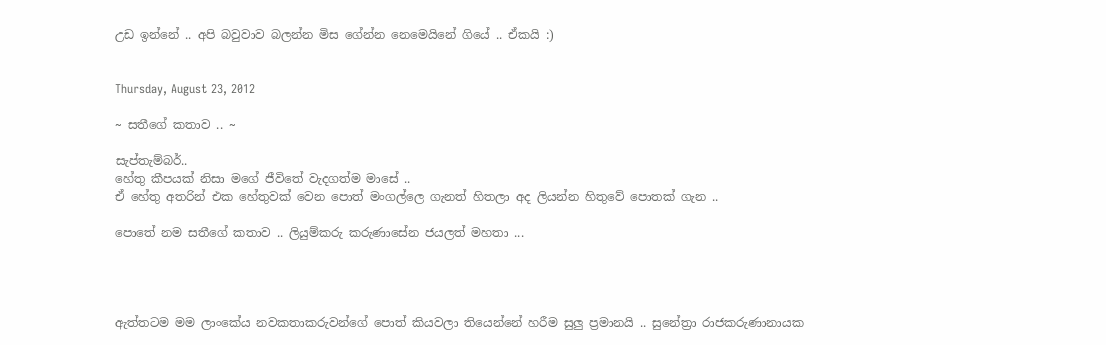උඩ ඉන්නේ .. අපි බවුවාව බලන්න මිස ගේන්න නෙමෙයිනේ ගියේ .. ඒකයි :)


Thursday, August 23, 2012

~ සතීගේ කතාව .. ~

සැප්තැම්බර්..
හේතු කීපයක් නිසා මගේ ජීවිතේ වැදගත්ම මාසේ ..
ඒ හේතු අතරින් එක හේතුවක් වෙන පොත් මංගල්ලෙ ගැනත් හිතලා අද ලියන්න හිතුවේ පොතක් ගැන ..

පොතේ නම සතීගේ කතාව .. ලියුම්කරු කරුණාසේන ජයලත් මහතා ...




ඇත්තටම මම ලාංකේය නවකතාකරුවන්ගේ පොත් කියවලා තියෙන්නේ හරීම සුලු ප්‍රමානයි .. සුනේත්‍රා රාජකරුණානායක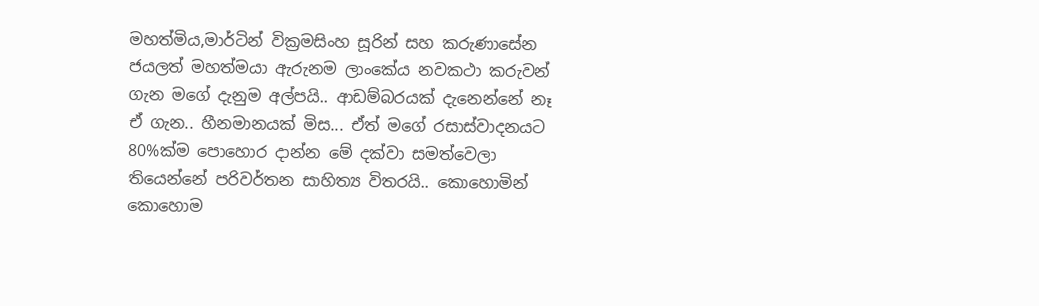මහත්මිය,මාර්ටින් වික්‍රමසිංහ සූරින් සහ කරුණාසේන ජයලත් මහත්මයා ඇරුනම ලාංකේය නවකථා කරුවන් ගැන මගේ දැනුම අල්පයි.. ආඩම්බරයක් දැනෙන්නේ නෑ ඒ ගැන.. හීනමානයක් මිස... ඒත් මගේ රසාස්වාදනයට 80%ක්ම පොහොර දාන්න මේ දක්වා සමත්වෙලා තියෙන්නේ පරිවර්තන සාහිත්‍ය විතරයි.. කොහොමින් කොහොම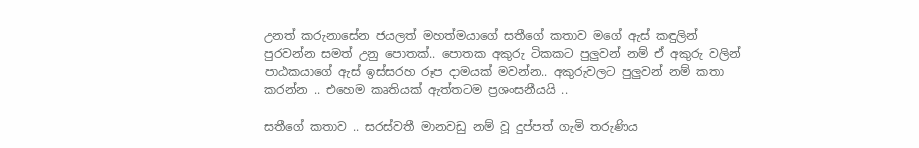උනත් කරුනාසේන ජයලත් මහත්මයාගේ සතීගේ කතාව මගේ ඇස් කඳුලින් පුරවන්න සමත් උනු පොතක්.. පොතක අකුරු ටිකකට පුලුවන් නම් ඒ අකුරු වලින් පාඨකයාගේ ඇස් ඉස්සරහ රූප දාමයක් මවන්න.. අකුරුවලට පුලුවන් නම් කතා කරන්න .. එහෙම කෘතියක් ඇත්තටම ප්‍රශංසනීයයි ..

සතීගේ කතාව .. සරස්වතී මානවඩු නම් වූ දුප්පත් ගැමි තරුණිය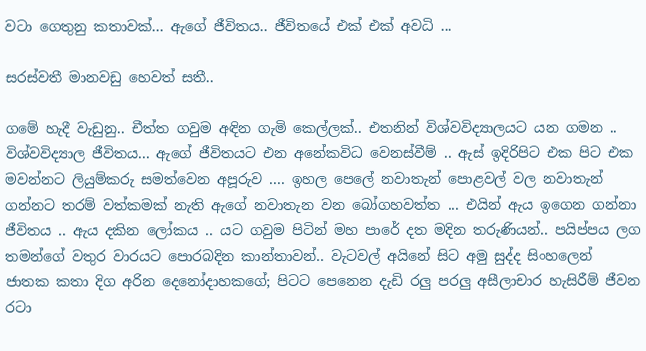වටා ගෙතුනු කතාවක්... ඇගේ ජීවිතය.. ජීවිතයේ එක් එක් අවධි ...

සරස්වතී මානවඩු හෙවත් සතී..

ගමේ හැදී වැඩුනු.. චීත්ත ගවුම අඳින ගැමි කෙල්ලක්.. එතනින් විශ්වවිද්‍යාලයට යන ගමන .. විශ්වවිද්‍යාල ජීවිතය... ඇගේ ජීවිතයට එන අනේකවිධ වෙනස්වීම් .. ඇස් ඉදිරිපිට එක පිට එක මවන්නට ලියුම්කරු සමත්වෙන අපූරුව .... ඉහල පෙලේ නවාතැන් පොළවල් වල නවාතැන් ගන්නට තරම් වත්කමක් නැති ඇගේ නවාතැන වන බෝගහවත්ත ... එයින් ඇය ඉගෙන ගන්නා ජීවිතය .. ඇය දකින ලෝකය .. යට ගවුම පිටින් මහ පාරේ දත මදින තරුණියන්.. පයිප්පය ලග තමන්ගේ වතුර වාරයට පොරබදින කාන්තාවන්.. වැටවල් අයිනේ සිට අමු සුද්ද සිංහලෙන් ජාතක කතා දිග අරින දෙනෝදාහකගේ; පිටට පෙනෙන දැඩි රලු පරලු අසීලාචාර හැසිරීම් ජීවන රටා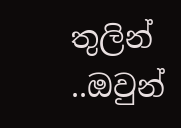තුලින් ..ඔවුන්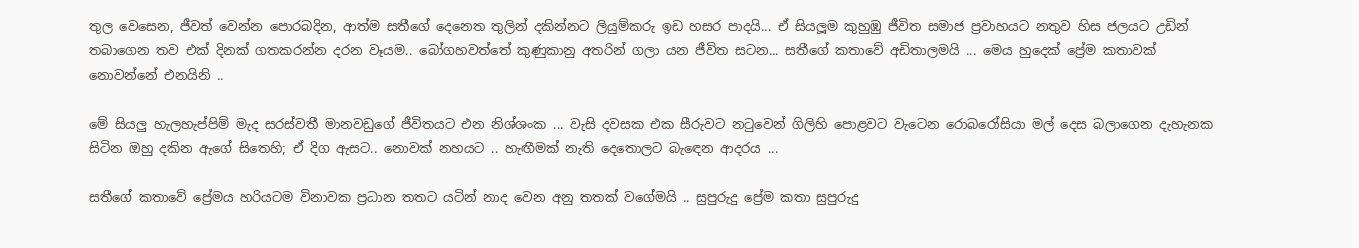තුල වෙසෙන, ජීවත් වෙන්න පොරබදින, ආත්ම සතීගේ දෙනෙත තුලින් දකින්නට ලියුම්කරු ඉඩ හසර පාදයි... ඒ සියලූම කුහුඹු ජීවිත සමාජ ප්‍රවාහයට නතුව හිස ජලයට උඩින් තබාගෙන තව එක් දිනක් ගතකරන්න දරන වෑයම.. බෝගහවත්තේ කුණුකානු අතරින් ගලා යන ජීවිත සටන... සතීගේ කතාවේ අඩිතාලමයි ... මෙය හුදෙක් ප්‍රේම කතාවක් නොවන්නේ එනයිනි ..

මේ සියලු හැලහැප්පිම් මැද සරස්වතී මානවඩුගේ ජීවිතයට එන නිශ්ශංක ... වැසි දවසක එක සීරුවට නටුවෙන් ගිලිහි පොළවට වැටෙන රොබරෝසියා මල් දෙස බලාගෙන දැහැනක සිටින ඔහු දකින ඇගේ සිතෙහි; ඒ දිග ඇසට.. නොවක් නහයට .. හැඟීමක් නැති දෙතොලට බැඳෙන ආදරය ...

සතීගේ කතාවේ ප්‍රේමය හරියටම විනාවක ප්‍රධාන තතට යටින් නාද වෙන අනු තතක් වගේමයි .. සුපුරුදු ප්‍රේම කතා සුපුරුදු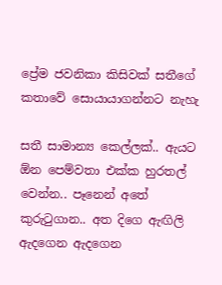ප්‍රේම ජවනිකා කිසිවක් සතීගේ කතාවේ සොයායාගන්නට නැහැ

සතී සාමාන්‍ය කෙල්ලක්.. ඇයට ඕන පෙම්වතා එක්ක හුරතල් වෙන්න.. පෑනෙන් අතේ කුරුටුගාන.. අත දිගෙ ඇඟිලි ඇදගෙන ඇදගෙන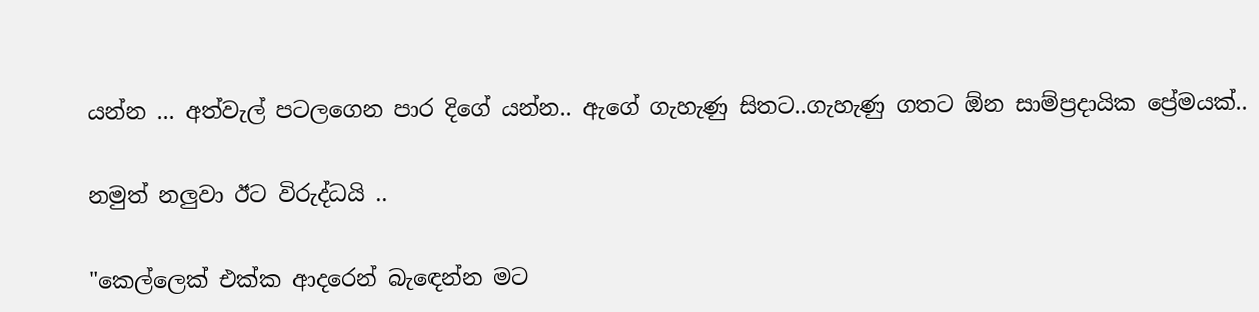යන්න ... අත්වැල් පටලගෙන පාර දිගේ යන්න.. ඇගේ ගැහැණු සිතට..ගැහැණු ගතට ඕන සාම්ප්‍රදායික ප්‍රේමයක්..

නමුත් නලුවා ඊට විරුද්ධයි ..

"කෙල්ලෙක් එක්ක ආදරෙන් බැඳෙන්න මට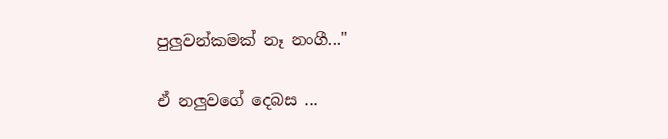පුලුවන්කමක් නෑ නංගී..."

ඒ නලුවගේ දෙබස ...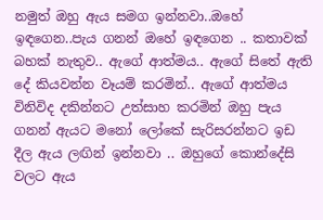නමුත් ඔහු ඇය සමග ඉන්නවා..ඔහේ ඉඳගෙන..පැය ගනන් ඔහේ ඉඳගෙන .. කතාවක් බහක් නැතුව.. ඇගේ ආත්මය.. ඇගේ සිතේ ඇති දේ කියවන්න වෑයම් කරමින්.. ඇගේ ආත්මය විනිවිද දකින්නට උත්සාහ කරමින් ඔහු පැය ගනන් ඇයට මනෝ ලෝකේ සැරිසරන්නට ඉඩ දීල ඇය ලඟින් ඉන්නවා .. ඔහුගේ කොන්දේසි වලට ඇය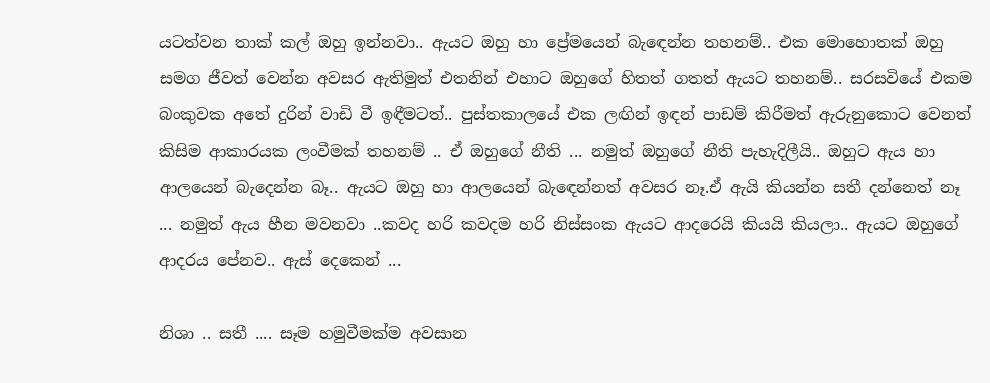යටත්වන තාක් කල් ඔහු ඉන්නවා.. ඇයට ඔහු හා ප්‍රේමයෙන් බැඳෙන්න තහනම්.. එක මොහොතක් ඔහු සමග ජීවත් වෙන්න අවසර ඇතිමුත් එතනින් එහාට ඔහුගේ හිතත් ගතත් ඇයට තහනම්.. සරසවියේ එකම බංකුවක අතේ දුරින් වාඩි වී ඉඳීමටත්.. පුස්තකාලයේ එක ලඟින් ඉඳන් පාඩම් කිරීමත් ඇරුනුකොට වෙනත් කිසිම ආකාරයක ලංවීමක් තහනම් .. ඒ ඔහුගේ නීති ... නමුත් ඔහුගේ නීති පැහැදිලීයි.. ඔහුට ඇය හා ආලයෙන් බැදෙන්න බෑ.. ඇයට ඔහු හා ආලයෙන් බැඳෙන්නත් අවසර නෑ.ඒ ඇයි කියන්න සතී දන්නෙත් නෑ ... නමුත් ඇය හීන මවනවා ..කවද හරි කවදම හරි නිස්සංක ඇයට ආදරෙයි කියයි කියලා.. ඇයට ඔහුගේ ආදරය පේනව.. ඇස් දෙකෙන් ...

නිශා .. සතී .... සෑම හමුවීමක්ම අවසාන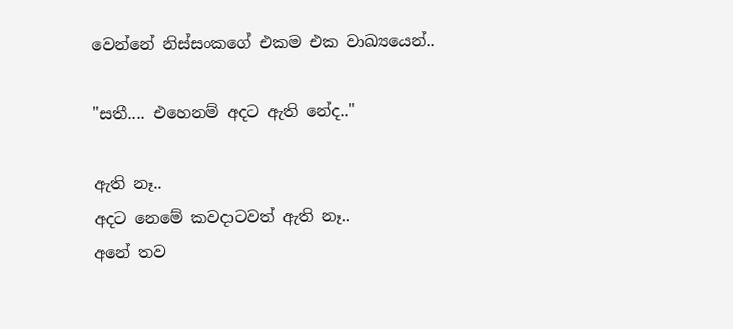වෙන්නේ නිස්සංකගේ එකම එක වාඛ්‍යයෙන්..

"සතී.... එහෙනම් අදට ඇති නේද.."

ඇති නෑ..
අදට නෙමේ කවදාටවත් ඇති නෑ..
අනේ තව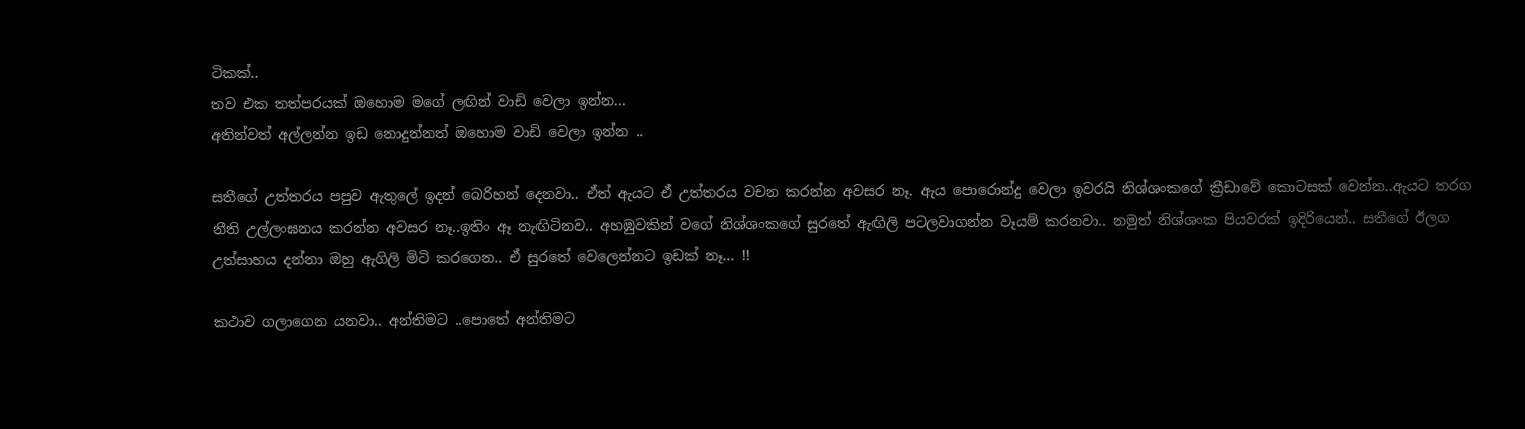ටිකක්..
තව එක තත්පරයක් ඔහොම මගේ ලඟින් වාඩි වෙලා ඉන්න...
අතින්වත් අල්ලන්න ඉඩ නොදුන්නත් ඔහොම වාඩි වෙලා ඉන්න ..

සතීගේ උත්තරය පපුව ඇතුලේ ඉදන් බෙරිහන් දෙනවා.. ඒත් ඇයට ඒ උත්තරය වචන කරන්න අවසර නෑ. ඇය පොරොන්දු වෙලා ඉවරයි නිශ්ශංකගේ ක්‍රීඩාවේ කොටසක් වෙන්න..ඇයට තරග නීති උල්ලංඝනය කරන්න අවසර නෑ..ඉතිං ඈ නැඟිටිනව.. අහඹුවකින් වගේ නිශ්ශංකගේ සුරතේ ඇඟිලි පටලවාගන්න වෑයම් කරනවා.. නමුත් නිශ්ශංක පියවරක් ඉදිරියෙන්.. සතීගේ ඊලග උත්සාහය දන්නා ඔහු ඇගිලි මිටි කරගෙන.. ඒ සුරතේ වෙලෙන්නට ඉඩක් නෑ... !!

කථාව ගලාගෙන යනවා.. අන්තිමට ..පොතේ අන්තිමට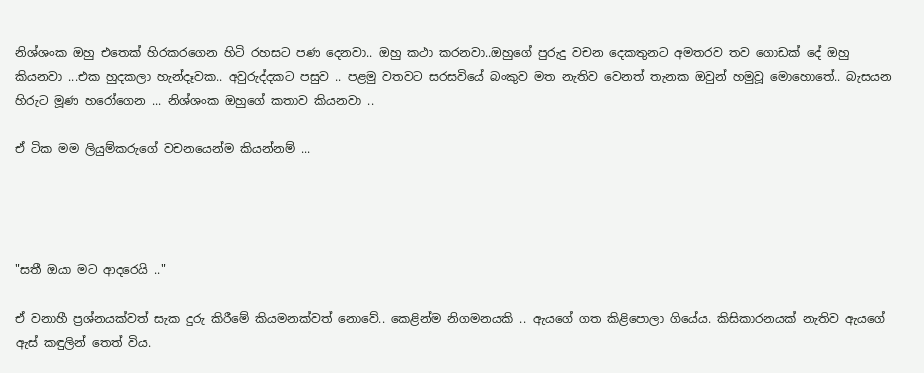නිශ්ශංක ඔහු එතෙක් හිරකරගෙන හිටි රහසට පණ දෙනවා.. ඔහු කථා කරනවා..ඔහුගේ පුරුදු වචන දෙකතුනට අමතරව තව ගොඩක් දේ ඔහු කියනවා ...එක හුදකලා හැන්දෑවක.. අවුරුද්දකට පසුව .. පළමු වතවට සරසවියේ බංකුව මත නැතිව වෙනත් තැනක ඔවුන් හමුවූ මොහොතේ.. බැසයන හිරුට මූණ හරෝගෙන ... නිශ්ශංක ඔහුගේ කතාව කියනවා ..

ඒ ටික මම ලියුම්කරුගේ වචනයෙන්ම කියන්නම් ...




"සතී ඔයා මට ආදරෙයි .."

ඒ වනාහී ප්‍රශ්නයක්වත් සැක දුරු කිරීමේ කියමනක්වත් නොවේ.. කෙළින්ම නිගමනයකි .. ඇයගේ ගත කිළිපොලා ගියේය. කිසිකාරනයක් නැතිව ඇයගේ ඇස් කඳුලින් තෙත් විය.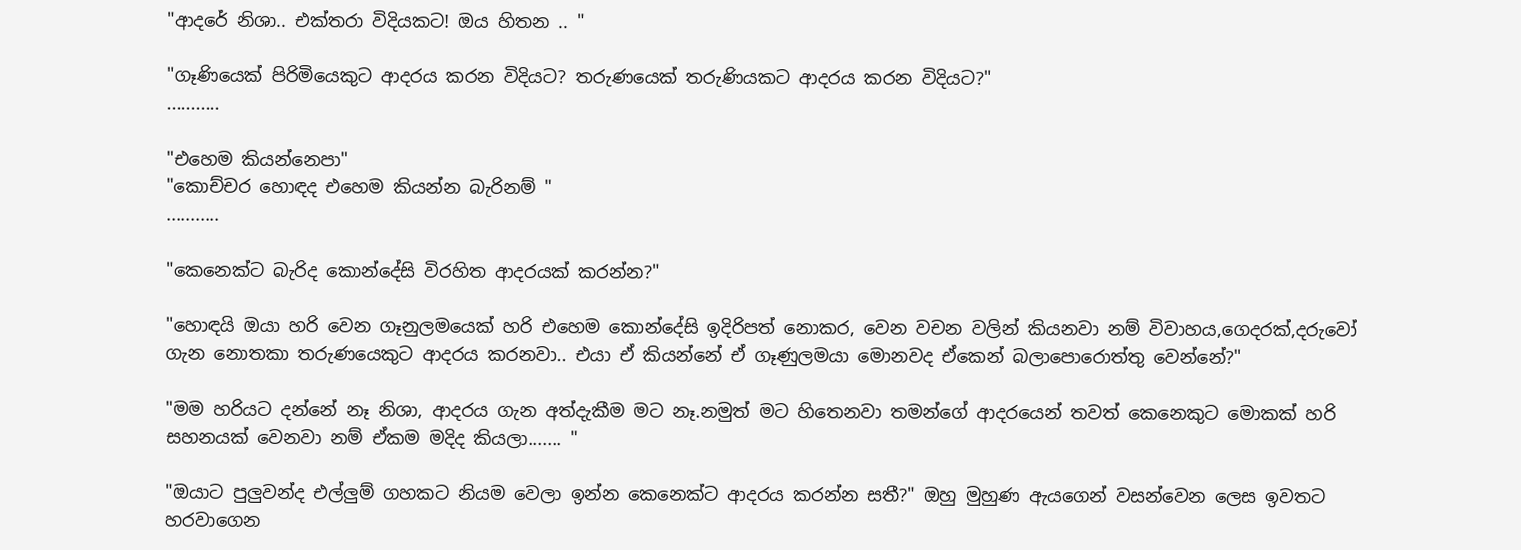"ආදරේ නිශා.. එක්තරා විදියකට! ඔය හිතන .. "

"ගෑණියෙක් පිරිමියෙකුට ආදරය කරන විදියට? තරුණයෙක් තරුණියකට ආදරය කරන විදියට?"
...........

"එහෙම කියන්නෙපා"
"කොච්චර හොඳද එහෙම කියන්න බැරිනම් "
...........

"කෙනෙක්ට බැරිද කොන්දේසි විරහිත ආදරයක් කරන්න?"

"හොඳයි ඔයා හරි වෙන ගෑනුලමයෙක් හරි එහෙම කොන්දේසි ඉදිරිපත් නොකර, වෙන වචන වලින් කියනවා නම් විවාහය,ගෙදරක්,දරුවෝ ගැන නොතකා තරුණයෙකුට ආදරය කරනවා.. එයා ඒ කියන්නේ ඒ ගෑණුලමයා මොනවද ඒකෙන් බලාපොරොත්තු වෙන්නේ?"

"මම හරියට දන්නේ නෑ නිශා, ආදරය ගැන අත්දැකීම මට නෑ.නමුත් මට හිතෙනවා තමන්ගේ ආදරයෙන් තවත් කෙනෙකුට මොකක් හරි සහනයක් වෙනවා නම් ඒකම මදිද කියලා....... "

"ඔයාට පුලුවන්ද එල්ලුම් ගහකට නියම වෙලා ඉන්න කෙනෙක්ට ආදරය කරන්න සතී?" ඔහු මුහුණ ඇයගෙන් වසන්වෙන ලෙස ඉවතට හරවාගෙන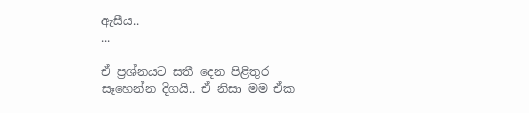ඇසීය..
...

ඒ ප්‍රශ්නයට සතී දෙන පිළිතුර සෑහෙන්න දිගයි.. ඒ නිසා මම ඒක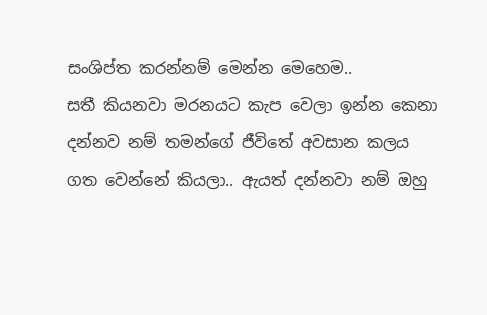සංශිප්ත කරන්නම් මෙන්න මෙහෙම..
සතී කියනවා මරනයට කැප වෙලා ඉන්න කෙනා දන්නව නම් තමන්ගේ ජීවිතේ අවසාන කලය ගත වෙන්නේ කියලා.. ඇයත් දන්නවා නම් ඔහු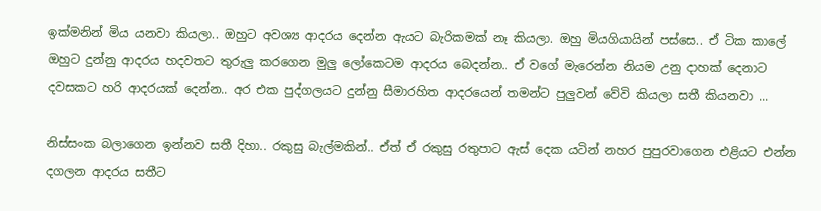ඉක්මනින් මිය යනවා කියලා.. ඔහුට අවශ්‍ය ආදරය දෙන්න ඇයට බැරිකමක් නෑ කියලා. ඔහු මියගියායින් පස්සෙ.. ඒ ටික කාලේ ඔහුට දුන්නු ආදරය හදවතට තුරුලු කරගෙන මුලු ලෝකෙටම ආදරය බෙදන්න.. ඒ වගේ මැරෙන්න නියම උනු දාහක් දෙනාට දවසකට හරි ආදරයක් දෙන්න.. අර එක පුද්ගලයට දුන්නු සීමාරහිත ආදරයෙන් තමන්ට පුලුවන් වේවි කියලා සතී කියනවා ...

නිස්සංක බලාගෙන ඉන්නව සතී දිහා.. රකුසු බැල්මකින්.. ඒත් ඒ රකුසු රතුපාට ඇස් දෙක යටින් නහර පුපුරවාගෙන එළියට එන්න දගලන ආදරය සතීට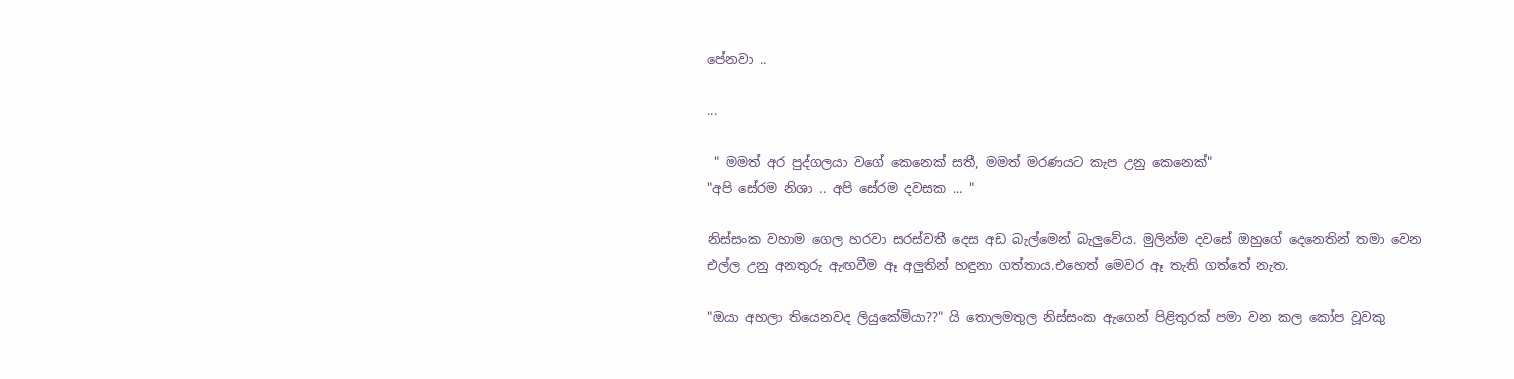පේනවා ..

...

 " මමත් අර පුද්ගලයා වගේ කෙනෙක් සතී, මමත් මරණයට කැප උනු කෙනෙක්"
"අපි සේරම නිශා .. අපි සේරම දවසක ... "

නිස්සංක වහාම ගෙල හරවා සරස්වතී දෙස අඩ බැල්මෙන් බැලුවේය. මුලින්ම දවසේ ඔහුගේ දෙනෙතින් තමා වෙන එල්ල උනු අනතුරු ඇඟවීම ඈ අලුතින් හඳුනා ගත්තාය.එහෙත් මෙවර ඈ තැති ගත්තේ නැත.

"ඔයා අහලා තියෙනවද ලියුකේමියා??" යි තොලමතුල නිස්සංක ඇගෙන් පිළිතුරක් පමා වන කල කෝප වූවකු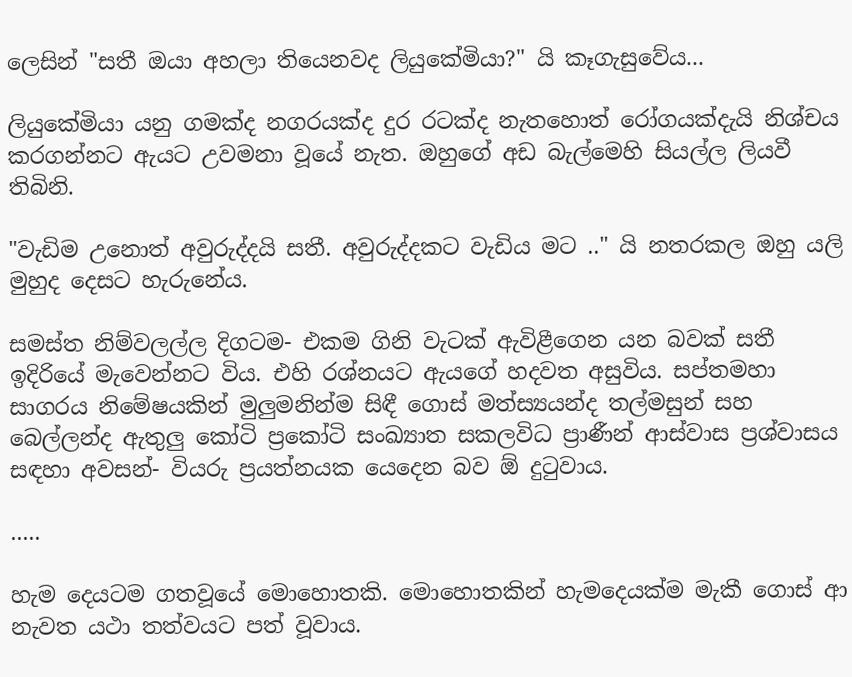ලෙසින් "සතී ඔයා අහලා තියෙනවද ලියුකේමියා?" යි කෑගැසුවේය...

ලියුකේමියා යනු ගමක්ද නගරයක්ද දුර රටක්ද නැතහොත් රෝගයක්දැයි නිශ්චය කරගන්නට ඇයට උවමනා වූයේ නැත. ඔහුගේ අඩ බැල්මෙහි සියල්ල ලියවී තිබිනි.

"වැඩිම උනොත් අවුරුද්දයි සතී. අවුරුද්දකට වැඩිය මට .." යි නතරකල ඔහු යලි මුහුද දෙසට හැරුනේය.

සමස්ත නිම්වලල්ල දිගටම- එකම ගිනි වැටක් ඇවිළීගෙන යන බවක් සතී ඉදිරියේ මැවෙන්නට විය. එහි රශ්නයට ඇයගේ හදවත අසුවිය. සප්තමහා සාගරය නිමේෂයකින් මුලුමනින්ම සිඳී ගොස් මත්ස්‍යයන්ද තල්මසුන් සහ බෙල්ලන්ද ඇතුලු කෝටි ප්‍රකෝටි සංඛ්‍යාත සකලවිධ ප්‍රාණීන් ආස්වාස ප්‍රශ්වාසය සඳහා අවසන්- වියරු ප්‍රයත්නයක යෙදෙන බව ඕ දුටුවාය.

.....

හැම දෙයටම ගතවූයේ මොහොතකි. මොහොතකින් හැමදෙයක්ම මැකී ගොස් ආ නැවත යථා තත්වයට පත් වූවාය.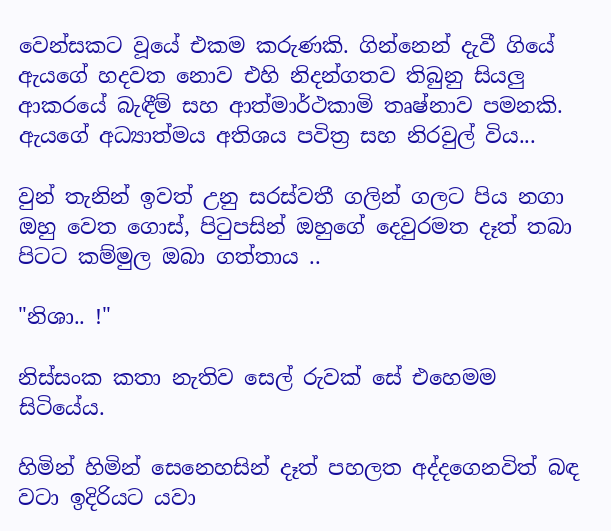වෙන්සකට වූයේ එකම කරුණකි. ගින්නෙන් දැවී ගියේ ඇයගේ හදවත නොව එහි නිදන්ගතව තිබුනු සියලු ආකරයේ බැඳීම් සහ ආත්මාර්ථකාමි තෘෂ්නාව පමනකි. ඇයගේ අධ්‍යාත්මය අතිශය පවිත්‍ර සහ නිරවුල් විය...

වුන් තැනින් ඉවත් උනු සරස්වතී ගලින් ගලට පිය නගා ඔහු වෙත ගොස්, පිටුපසින් ඔහුගේ දෙවුරමත දෑත් තබා පිටට කම්මුල ඔබා ගත්තාය ..

"නිශා.. !"

නිස්සංක කතා නැතිව සෙල් රුවක් සේ එහෙමම සිටියේය.

හිමින් හිමින් සෙනෙහසින් දෑත් පහලත අද්දගෙනවිත් බඳ වටා ඉදිරියට යවා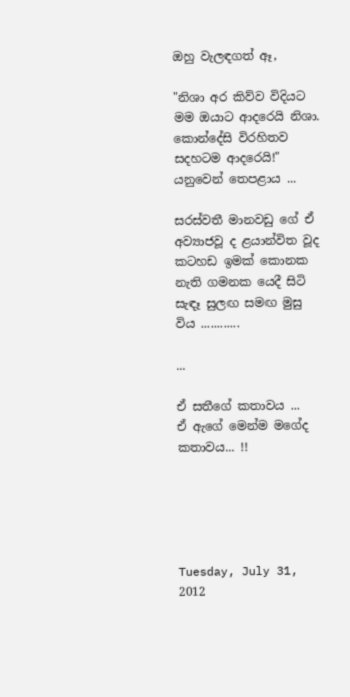ඔහු වැලඳගත් ඈ,

"නිශා අර කිව්ව විදියට මම ඔයාට ආදරෙයි නිශා. කොන්දේසි විරහිතව සදහටම ආදරෙයි!" යනුවෙන් තෙපළාය ...

සරස්වතී මානවඩු ගේ ඒ අව්‍යාජවූ ද ළයාන්විත වූද කටහඩ ඉමක් කොනක නැති ගමනක යෙදී සිටි සැඳෑ සුලඟ සමඟ මුසු විය ............

...

ඒ සතීගේ කතාවය ...
ඒ ඇගේ මෙන්ම මගේද කතාවය... !!





Tuesday, July 31, 2012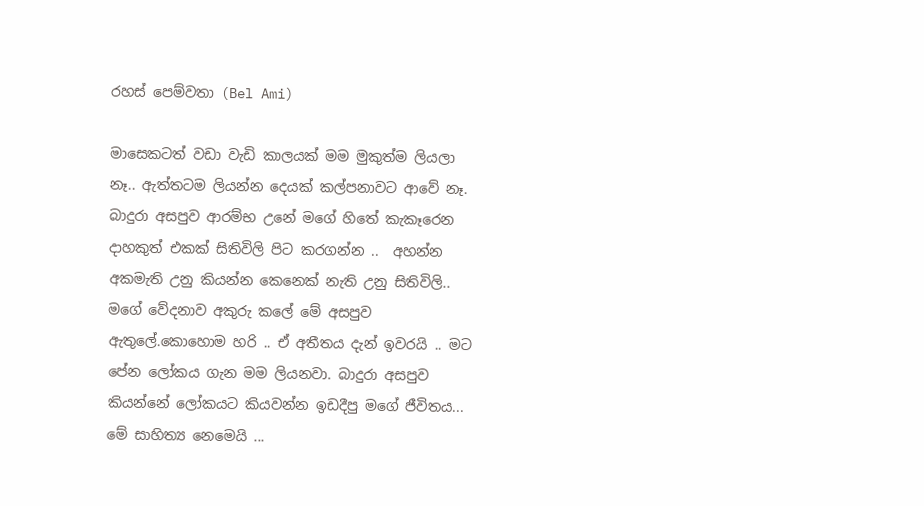රහස් පෙම්වතා (Bel Ami)

මාසෙකටත් වඩා වැඩි කාලයක් මම මුකුත්ම ලියලා නෑ.. ඇත්තටම ලියන්න දෙයක් කල්පනාවට ආවේ නෑ. බාදුරා අසපුව ආරම්භ උනේ මගේ හිතේ කැකෑරෙන දාහකුත් එකක් සිතිවිලි පිට කරගන්න ..  අහන්න අකමැති උනු කියන්න කෙනෙක් නැති උනු සිතිවිලි.. මගේ වේදනාව අකුරු කලේ මේ අසපුව ඇතුලේ.කොහොම හරි .. ඒ අතීතය දැන් ඉවරයි .. මට පේන ලෝකය ගැන මම ලියනවා. බාදුරා අසපුව කියන්නේ ලෝකයට කියවන්න ඉඩදීපු මගේ ජීවිතය... මේ සාහිත්‍ය නෙමෙයි ...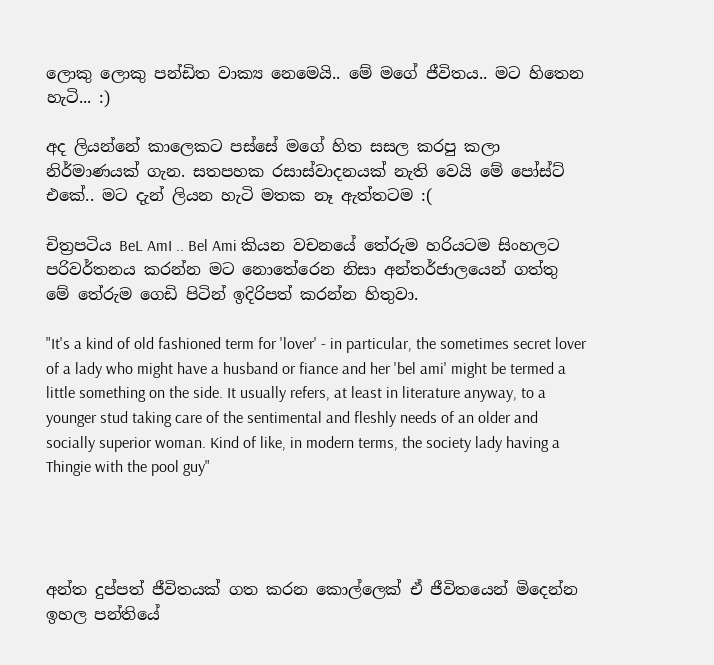ලොකු ලොකු පන්ඩිත වාක්‍ය නෙමෙයි.. මේ මගේ ජීවිතය.. මට හිතෙන හැටි... :)

අද ලියන්නේ කාලෙකට පස්සේ මගේ හිත සසල කරපු කලා නිර්මාණයක් ගැන. සතපහක රසාස්වාදනයක් නැති වෙයි මේ පෝස්ට් එකේ.. මට දැන් ලියන හැටි මතක නෑ ඇත්තටම :(

චිත්‍රපටිය BeL AmI .. Bel Ami කියන වචනයේ තේරුම හරියටම සිංහලට පරිවර්තනය කරන්න මට නොතේරෙන නිසා අන්තර්ජාලයෙන් ගත්තු මේ තේරුම ගෙඩි පිටින් ඉදිරිපත් කරන්න හිතුවා.

"It's a kind of old fashioned term for 'lover' - in particular, the sometimes secret lover of a lady who might have a husband or fiance and her 'bel ami' might be termed a little something on the side. It usually refers, at least in literature anyway, to a younger stud taking care of the sentimental and fleshly needs of an older and socially superior woman. Kind of like, in modern terms, the society lady having a Thingie with the pool guy"




අන්ත දුප්පත් ජීවිතයක් ගත කරන කොල්ලෙක් ඒ ජීවිතයෙන් මිදෙන්න ඉහල පන්තියේ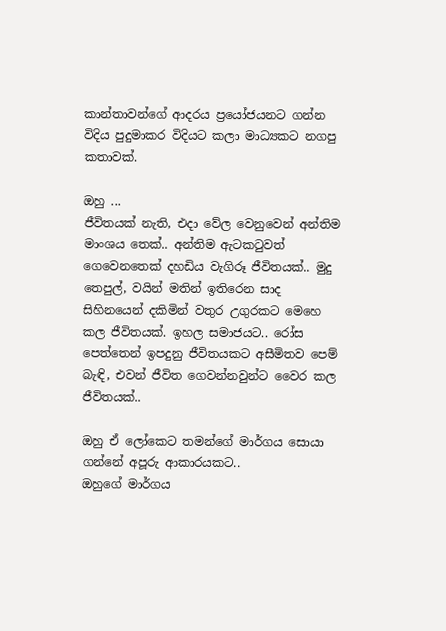කාන්තාවන්ගේ ආදරය ප්‍රයෝජයනට ගන්න විදිය පුදුමාකර විදියට කලා මාධ්‍යකට නගපු කතාවක්.

ඔහු ...
ජීවිතයක් නැති, එදා වේල වෙනුවෙන් අන්තිම මාංශය තෙක්.. අන්තිම ඇටකටුවත් ගෙවෙනතෙක් දහඩිය වැගිරූ ජීවිතයක්.. මුදු තෙපුල්, වයින් මතින් ඉතිරෙන සාද සිහිනයෙන් දකිමින් වතුර උගුරකට මෙහෙ කල ජීවිතයක්. ඉහල සමාජයට.. රෝස පෙත්තෙන් ඉපදුනු ජීවිතයකට අසීමිතව පෙම් බැඳි, එවන් ජීවිත ගෙවන්නවුන්ට වෛර කල ජීවිතයක්..

ඔහු ඒ ලෝකෙට තමන්ගේ මාර්ගය සොයා ගන්නේ අපූරු ආකාරයකට..
ඔහුගේ මාර්ගය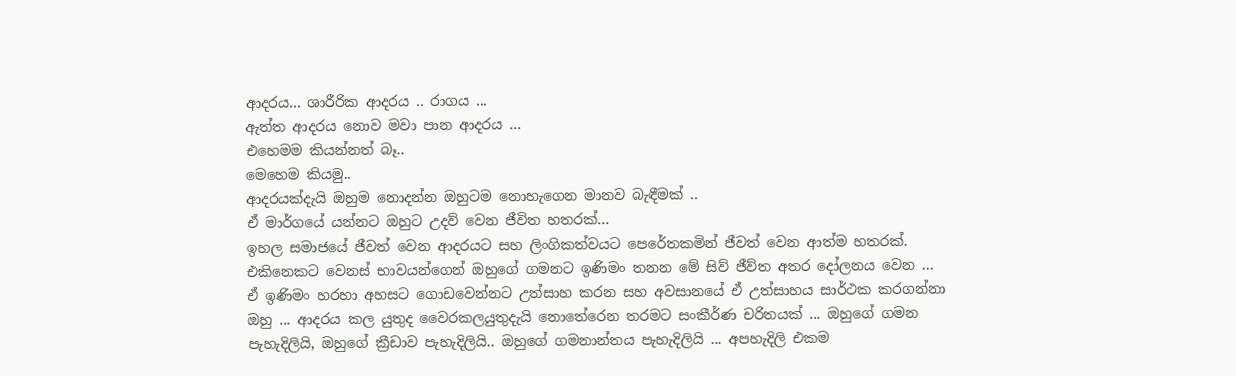ආදරය... ශාරීරික ආදරය .. රාගය ...
ඇත්ත ආදරය නොව මවා පාන ආදරය ...
එහෙමම කියන්නත් බෑ..
මෙහෙම කියමු..
ආදරයක්දැයි ඔහුම නොදන්න ඔහුටම නොහැගෙන මානව බැඳීමක් ..
ඒ මාර්ගයේ යන්නට ඔහුට උදව් වෙන ජීවිත හතරක්...
ඉහල සමාජයේ ජීවත් වෙන ආදරයට සහ ලිංගිකත්වයට පෙරේතකමින් ජීවත් වෙන ආත්ම හතරක්.
එකිනෙකට වෙනස් භාවයන්ගෙන් ඔහුගේ ගමනට ඉණිමං තනන මේ සිව් ජීව්ත අතර දෝලනය වෙන ... ඒ ඉණිමං හරහා අහසට ගොඩවෙන්නට උත්සාහ කරන සහ අවසානයේ ඒ උත්සාහය සාර්ථක කරගන්නා ඔහු ... ආදරය කල යුතුද වෛරකලයුතුදැයි නොතේරෙන තරමට සංකීර්ණ චරිතයක් ... ඔහුගේ ගමන පැහැදිලියි, ඔහුගේ ක්‍රීඩාව පැහැදිලියි.. ඔහුගේ ගමනාන්තය පැහැදිලියි ... අපහැදිලි එකම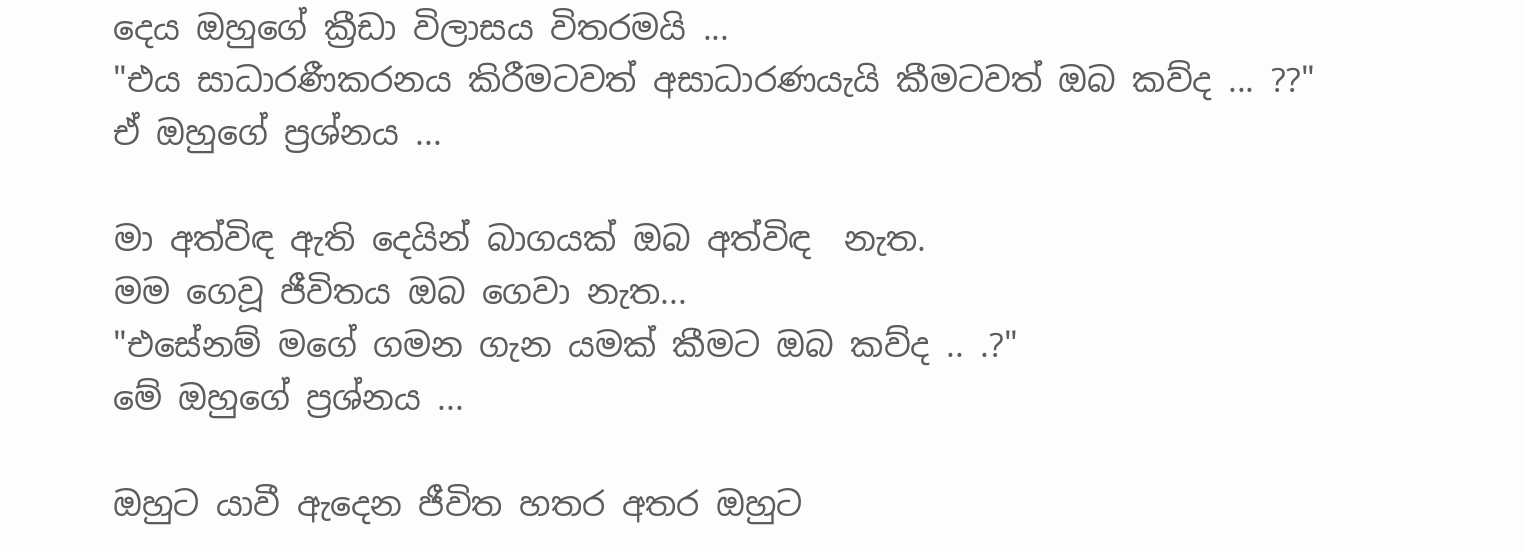දෙය ඔහුගේ ක්‍රීඩා විලාසය විතරමයි ...
"එය සාධාරණීකරනය කිරීමටවත් අසාධාරණයැයි කීමටවත් ඔබ කව්ද ... ??"
ඒ ඔහුගේ ප්‍රශ්නය ...

මා අත්විඳ ඇති දෙයින් බාගයක් ඔබ අත්විඳ  නැත.
මම ගෙවූ ජීවිතය ඔබ ගෙවා නැත...
"එසේනම් මගේ ගමන ගැන යමක් කීමට ඔබ කව්ද .. .?"
මේ ඔහුගේ ප්‍රශ්නය ...

ඔහුට යාවී ඇදෙන ජීවිත හතර අතර ඔහුට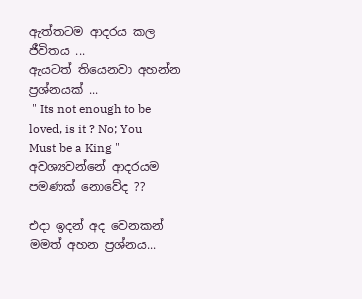ඇත්තටම ආදරය කල ජීවිතය ...
ඇයටත් තියෙනවා අහන්න ප්‍රශ්නයක් ...
 " Its not enough to be loved, is it ? No; You Must be a King "
අවශ්‍යවන්නේ ආදරයම පමණක් නොවේද ??

එදා ඉදන් අද වෙනකන් මමත් අහන ප්‍රශ්නය...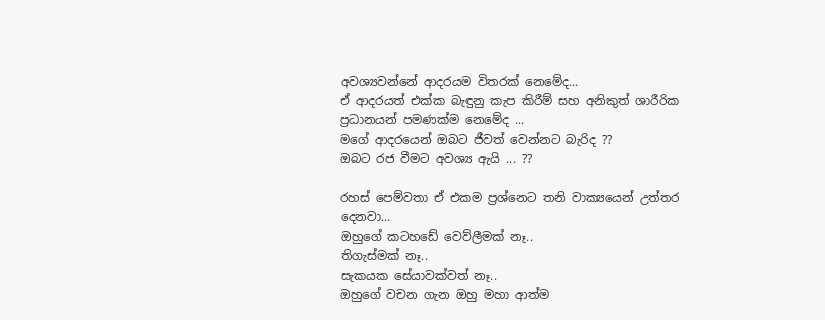අවශ්‍යවන්නේ ආදරයම විතරක් නෙමේද...
ඒ ආදරයත් එක්ක බැඳුනු කැප කිරීම් සහ අනිකුත් ශාරීරික ප්‍රධානයන් පමණක්ම නෙමේද ...
මගේ ආදරයෙන් ඔබට ජීවත් වෙන්නට බැරිද ??
ඔබට රජ වීමට අවශ්‍ය ඇයි ... ??

රහස් පෙම්වතා ඒ එකම ප්‍රශ්නෙට තනි වාක්‍යයෙන් උත්තර දෙනවා...
ඔහුගේ කටහඩේ වෙව්ලීමක් නෑ..
තිගැස්මක් නෑ..
සැකයක සේයාවක්වත් නෑ..
ඔහුගේ වචන ගැන ඔහු මහා ආත්ම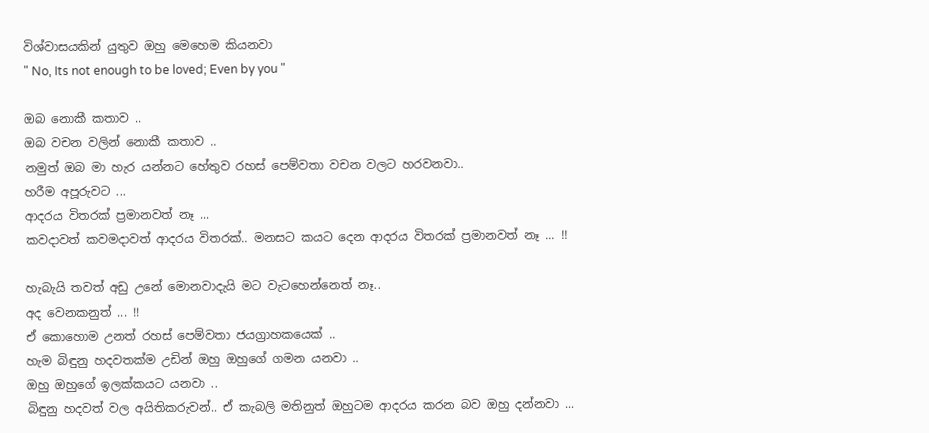විශ්වාසයකින් යුතුව ඔහු මෙහෙම කියනවා
" No, Its not enough to be loved; Even by you "

ඔබ නොකී කතාව ..
ඔබ වචන වලින් නොකී කතාව ..
නමුත් ඔබ මා හැර යන්නට හේතුව රහස් පෙම්වතා වචන වලට හරවනවා..
හරීම අපූරුවට ...
ආදරය විතරක් ප්‍රමානවත් නෑ ...
කවදාවත් කවමදාවත් ආදරය විතරක්.. මනසට කයට දෙන ආදරය විතරක් ප්‍රමානවත් නෑ ... !!

හැබැයි තවත් අඩු උනේ මොනවාදැයි මට වැටහෙන්නෙත් නෑ..
අද වෙනකනුත් ... !!
ඒ කොහොම උනත් රහස් පෙම්වතා ජයග්‍රාහකයෙක් ..
හැම බිඳුනු හදවතක්ම උඩින් ඔහු ඔහුගේ ගමන යනවා ..
ඔහු ඔහුගේ ඉලක්කයට යනවා ..
බිඳුනු හදවත් වල අයිතිකරුවන්.. ඒ කැබලි මතිනුත් ඔහුටම ආදරය කරන බව ඔහු දන්නවා ...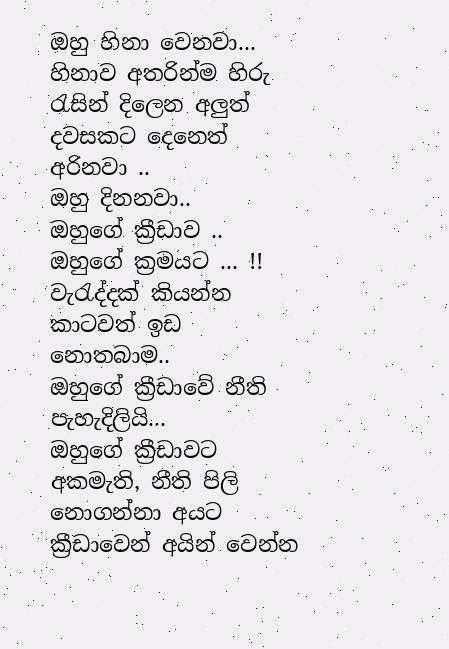ඔහු හිනා වෙනවා...
හිනාව අතරින්ම හිරු රැසින් දිලෙන අලුත් දවසකට දෙනෙත් අරිනවා ..
ඔහු දිනනවා..
ඔහුගේ ක්‍රීඩාව ..
ඔහුගේ ක්‍රමයට ... !!
වැරැද්දක් කියන්න කාටවත් ඉඩ නොතබාම..
ඔහුගේ ක්‍රීඩාවේ නීති පැහැදිලියි...
ඔහුගේ ක්‍රීඩාවට අකමැති, නීති පිලි නොගන්නා අයට ක්‍රීඩාවෙන් අයින් වෙන්න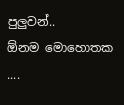පුලුවන්..
ඕනම මොහොතක ....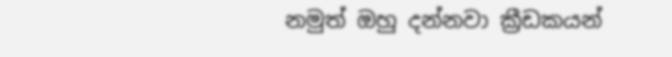නමුත් ඔහු දන්නවා ක්‍රීඩකයන්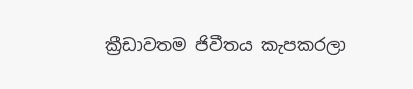ක්‍රීඩාවතම ජිවීතය කැපකරලා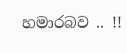හමාරබව .. !!